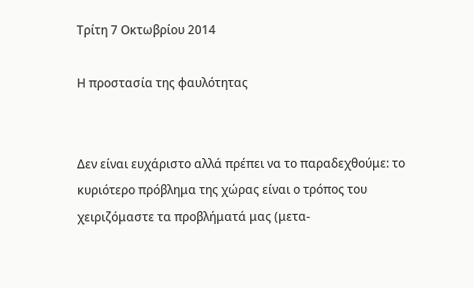Τρίτη 7 Οκτωβρίου 2014

Η προστασία της φαυλότητας


Δεν είναι ευχάριστο αλλά πρέπει να το παραδεχθούμε: το κυριότερο πρόβλημα της χώρας είναι ο τρόπος του χειριζόμαστε τα προβλήματά μας (μετα-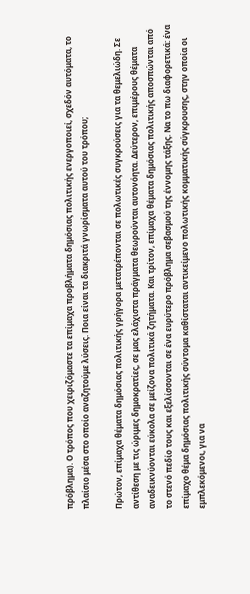πρόβλημα). Ο τρόπος που χειριζόμαστε τα επίμαχα προβλήματα δημόσιας πολιτικής ενεργοποιεί, σχεδόν αυτόματα, το πλαίσιο μέσα στο οποίο αναζητούμε λύσεις. Ποια είναι τα διακριτά γνωρίσματα αυτού του τρόπου;

Πρώτον, επίμαχα θέματα δημόσιας πολιτικής γρήγορα μετατρέπονται σε πολωτικές συγκρούσεις για τα θεμελιώδη. Σε αντίθεση με τις ώριμες δημοκρατίες, σε μας ελάχιστα πράγματα θεωρούνται αυτονόητα. Δεύτερον, επιμέρους θέματα αναδεικνύονται εύκολα σε μείζονα πολιτικά ζητήματα. Και τρίτον, επίμαχα θέματα δημόσιας πολιτικής αποσπώνται από το στενό πεδίο τους και εξελίσσονται σε ένα ευρύτερο πρόβλημα σεβασμού της έννομης τάξης. Να το πω διαφορετικά: ένα επίμαχο θέμα δημόσιας πολιτικής σύντομα καθίσταται αντικείμενο πολωτικής κομματικής σύγκρουσης, στην οποία οι εμπλεκόμενοι, για να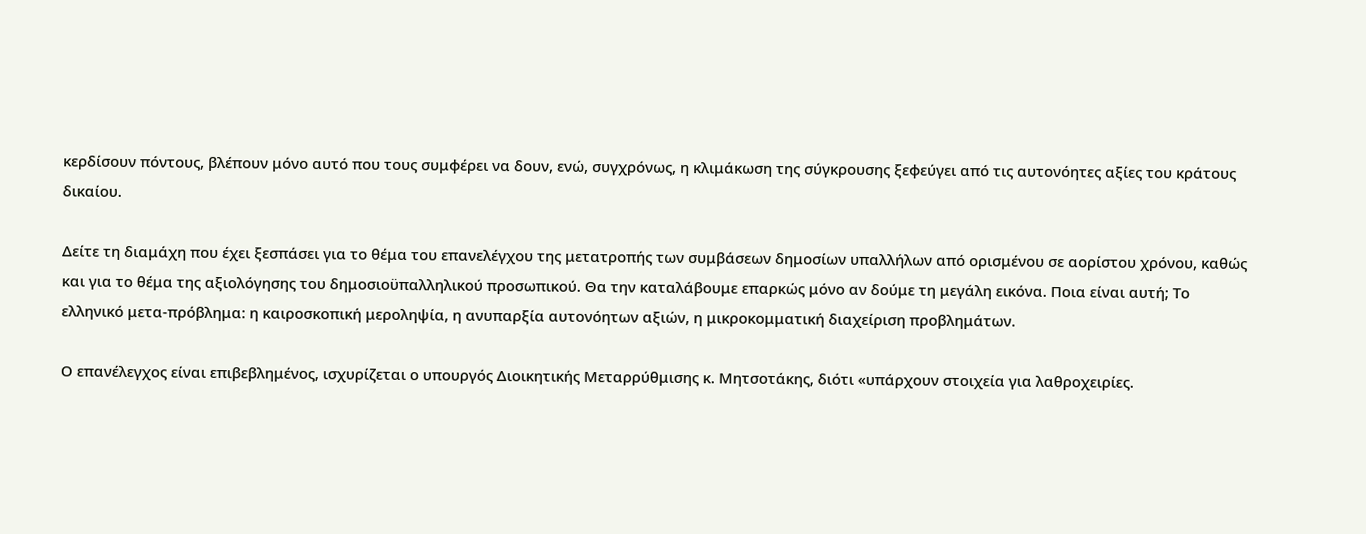κερδίσουν πόντους, βλέπουν μόνο αυτό που τους συμφέρει να δουν, ενώ, συγχρόνως, η κλιμάκωση της σύγκρουσης ξεφεύγει από τις αυτονόητες αξίες του κράτους δικαίου.

Δείτε τη διαμάχη που έχει ξεσπάσει για το θέμα του επανελέγχου της μετατροπής των συμβάσεων δημοσίων υπαλλήλων από ορισμένου σε αορίστου χρόνου, καθώς και για το θέμα της αξιολόγησης του δημοσιοϋπαλληλικού προσωπικού. Θα την καταλάβουμε επαρκώς μόνο αν δούμε τη μεγάλη εικόνα. Ποια είναι αυτή; Το ελληνικό μετα-πρόβλημα: η καιροσκοπική μεροληψία, η ανυπαρξία αυτονόητων αξιών, η μικροκομματική διαχείριση προβλημάτων.

Ο επανέλεγχος είναι επιβεβλημένος, ισχυρίζεται ο υπουργός Διοικητικής Μεταρρύθμισης κ. Μητσοτάκης, διότι «υπάρχουν στοιχεία για λαθροχειρίες.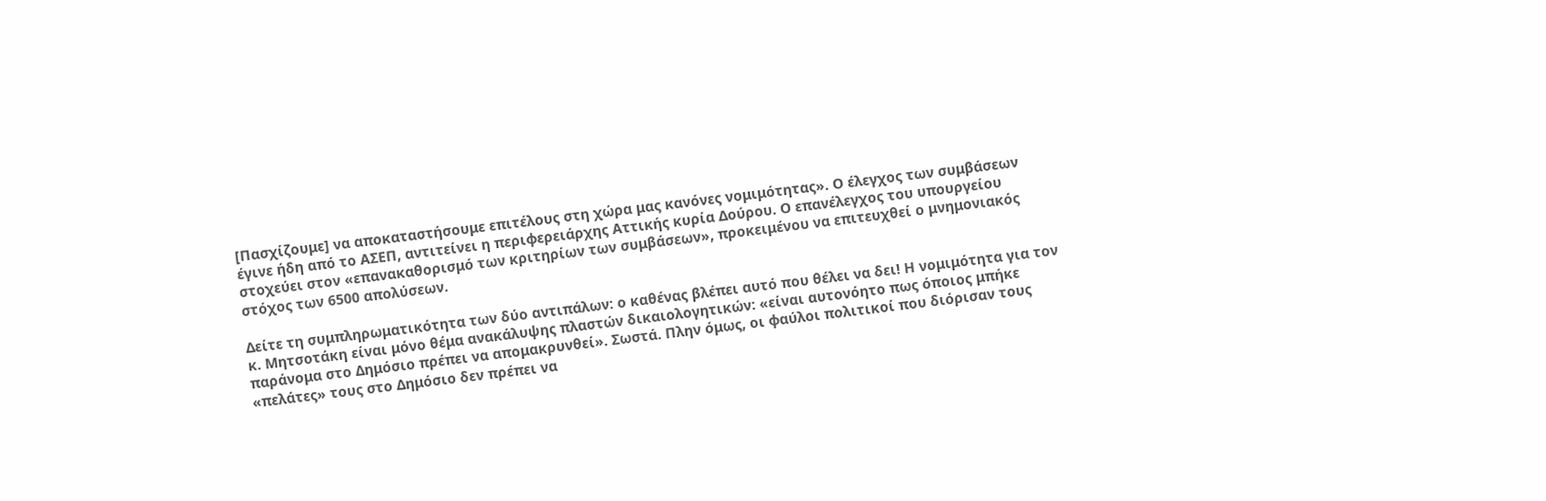[Πασχίζουμε] να αποκαταστήσουμε επιτέλους στη χώρα μας κανόνες νομιμότητας». Ο έλεγχος των συμβάσεων έγινε ήδη από το ΑΣΕΠ, αντιτείνει η περιφερειάρχης Αττικής κυρία Δούρου. Ο επανέλεγχος του υπουργείου στοχεύει στον «επανακαθορισμό των κριτηρίων των συμβάσεων», προκειμένου να επιτευχθεί ο μνημονιακός στόχος των 6500 απολύσεων.

Δείτε τη συμπληρωματικότητα των δύο αντιπάλων: ο καθένας βλέπει αυτό που θέλει να δει! Η νομιμότητα για τον κ. Μητσοτάκη είναι μόνο θέμα ανακάλυψης πλαστών δικαιολογητικών: «είναι αυτονόητο πως όποιος μπήκε παράνομα στο Δημόσιο πρέπει να απομακρυνθεί». Σωστά. Πλην όμως, οι φαύλοι πολιτικοί που διόρισαν τους «πελάτες» τους στο Δημόσιο δεν πρέπει να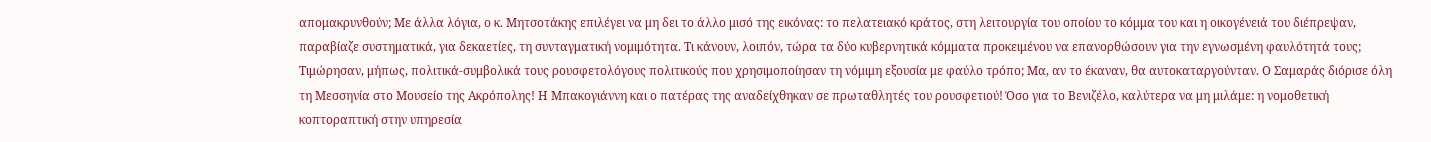απομακρυνθούν; Με άλλα λόγια, ο κ. Μητσοτάκης επιλέγει να μη δει το άλλο μισό της εικόνας: το πελατειακό κράτος, στη λειτουργία του οποίου το κόμμα του και η οικογένειά του διέπρεψαν, παραβίαζε συστηματικά, για δεκαετίες, τη συνταγματική νομιμότητα. Τι κάνουν, λοιπόν, τώρα τα δύο κυβερνητικά κόμματα προκειμένου να επανορθώσουν για την εγνωσμένη φαυλότητά τους; Τιμώρησαν, μήπως, πολιτικά-συμβολικά τους ρουσφετολόγους πολιτικούς που χρησιμοποίησαν τη νόμιμη εξουσία με φαύλο τρόπο; Μα, αν το έκαναν, θα αυτοκαταργούνταν. Ο Σαμαράς διόρισε όλη τη Μεσσηνία στο Μουσείο της Ακρόπολης! Η Μπακογιάννη και ο πατέρας της αναδείχθηκαν σε πρωταθλητές του ρουσφετιού! Όσο για το Βενιζέλο, καλύτερα να μη μιλάμε: η νομοθετική κοπτοραπτική στην υπηρεσία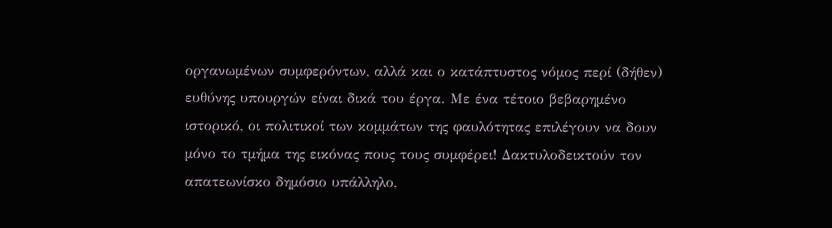οργανωμένων συμφερόντων, αλλά και ο κατάπτυστος νόμος περί (δήθεν) ευθύνης υπουργών είναι δικά του έργα. Με ένα τέτοιο βεβαρημένο ιστορικό, οι πολιτικοί των κομμάτων της φαυλότητας επιλέγουν να δουν μόνο το τμήμα της εικόνας πους τους συμφέρει! Δακτυλοδεικτούν τον απατεωνίσκο δημόσιο υπάλληλο,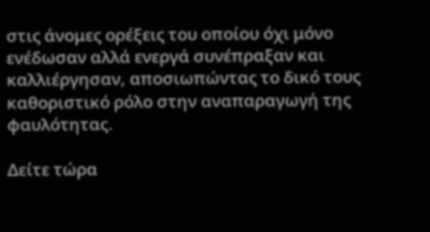στις άνομες ορέξεις του οποίου όχι μόνο ενέδωσαν αλλά ενεργά συνέπραξαν και καλλιέργησαν, αποσιωπώντας το δικό τους καθοριστικό ρόλο στην αναπαραγωγή της φαυλότητας.

Δείτε τώρα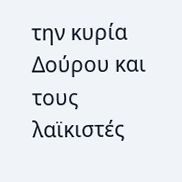την κυρία Δούρου και τους λαϊκιστές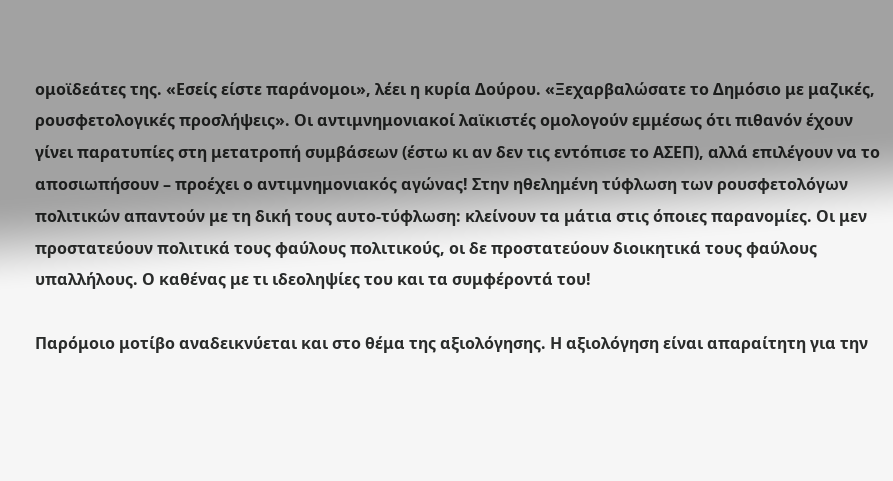ομοϊδεάτες της. «Εσείς είστε παράνομοι», λέει η κυρία Δούρου. «Ξεχαρβαλώσατε το Δημόσιο με μαζικές, ρουσφετολογικές προσλήψεις». Οι αντιμνημονιακοί λαϊκιστές ομολογούν εμμέσως ότι πιθανόν έχουν γίνει παρατυπίες στη μετατροπή συμβάσεων (έστω κι αν δεν τις εντόπισε το ΑΣΕΠ), αλλά επιλέγουν να το αποσιωπήσουν – προέχει ο αντιμνημονιακός αγώνας! Στην ηθελημένη τύφλωση των ρουσφετολόγων πολιτικών απαντούν με τη δική τους αυτο-τύφλωση: κλείνουν τα μάτια στις όποιες παρανομίες. Οι μεν προστατεύουν πολιτικά τους φαύλους πολιτικούς, οι δε προστατεύουν διοικητικά τους φαύλους υπαλλήλους. Ο καθένας με τι ιδεοληψίες του και τα συμφέροντά του!

Παρόμοιο μοτίβο αναδεικνύεται και στο θέμα της αξιολόγησης. Η αξιολόγηση είναι απαραίτητη για την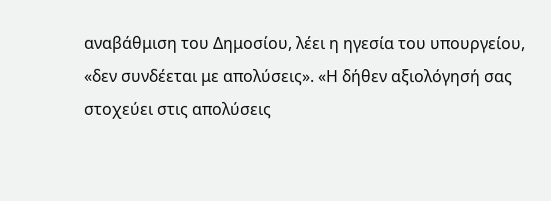αναβάθμιση του Δημοσίου, λέει η ηγεσία του υπουργείου, «δεν συνδέεται με απολύσεις». «Η δήθεν αξιολόγησή σας στοχεύει στις απολύσεις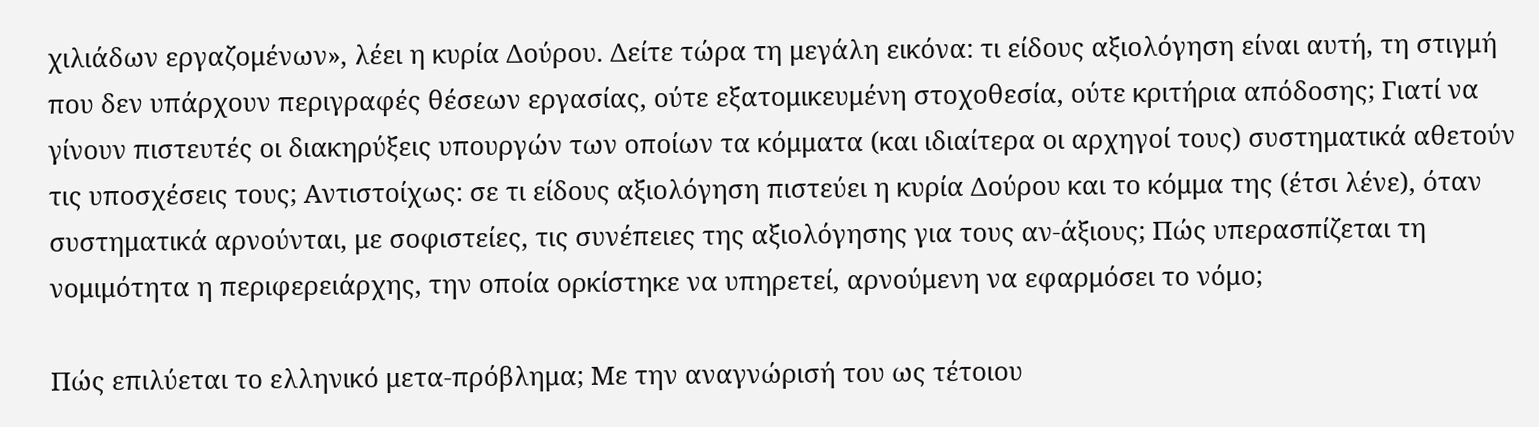χιλιάδων εργαζομένων», λέει η κυρία Δούρου. Δείτε τώρα τη μεγάλη εικόνα: τι είδους αξιολόγηση είναι αυτή, τη στιγμή που δεν υπάρχουν περιγραφές θέσεων εργασίας, ούτε εξατομικευμένη στοχοθεσία, ούτε κριτήρια απόδοσης; Γιατί να γίνουν πιστευτές οι διακηρύξεις υπουργών των οποίων τα κόμματα (και ιδιαίτερα οι αρχηγοί τους) συστηματικά αθετούν τις υποσχέσεις τους; Αντιστοίχως: σε τι είδους αξιολόγηση πιστεύει η κυρία Δούρου και το κόμμα της (έτσι λένε), όταν συστηματικά αρνούνται, με σοφιστείες, τις συνέπειες της αξιολόγησης για τους αν-άξιους; Πώς υπερασπίζεται τη νομιμότητα η περιφερειάρχης, την οποία ορκίστηκε να υπηρετεί, αρνούμενη να εφαρμόσει το νόμο;

Πώς επιλύεται το ελληνικό μετα-πρόβλημα; Με την αναγνώρισή του ως τέτοιου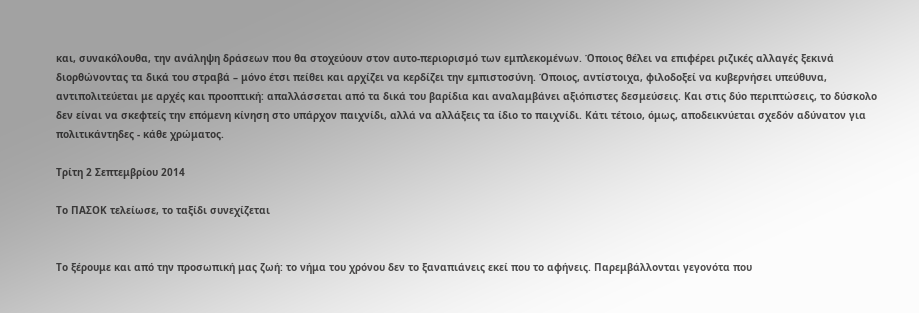και, συνακόλουθα, την ανάληψη δράσεων που θα στοχεύουν στον αυτο-περιορισμό των εμπλεκομένων. Όποιος θέλει να επιφέρει ριζικές αλλαγές ξεκινά διορθώνοντας τα δικά του στραβά – μόνο έτσι πείθει και αρχίζει να κερδίζει την εμπιστοσύνη. Όποιος, αντίστοιχα, φιλοδοξεί να κυβερνήσει υπεύθυνα, αντιπολιτεύεται με αρχές και προοπτική: απαλλάσσεται από τα δικά του βαρίδια και αναλαμβάνει αξιόπιστες δεσμεύσεις. Και στις δύο περιπτώσεις, το δύσκολο δεν είναι να σκεφτείς την επόμενη κίνηση στο υπάρχον παιχνίδι, αλλά να αλλάξεις τα ίδιο το παιχνίδι. Κάτι τέτοιο, όμως, αποδεικνύεται σχεδόν αδύνατον για πολιτικάντηδες - κάθε χρώματος.

Τρίτη 2 Σεπτεμβρίου 2014

Το ΠΑΣΟΚ τελείωσε, το ταξίδι συνεχίζεται


Το ξέρουμε και από την προσωπική μας ζωή: το νήμα του χρόνου δεν το ξαναπιάνεις εκεί που το αφήνεις. Παρεμβάλλονται γεγονότα που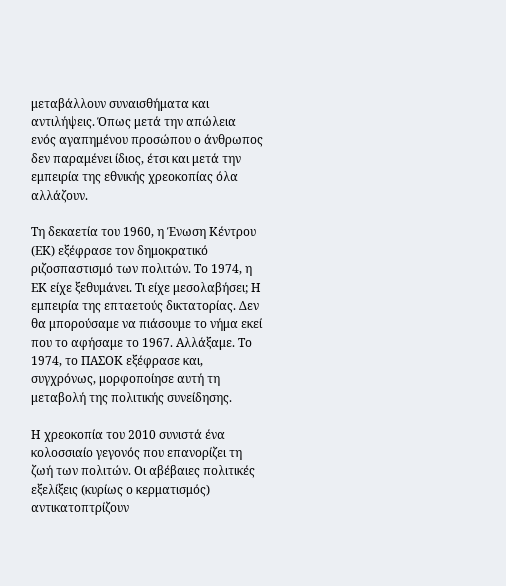μεταβάλλουν συναισθήματα και αντιλήψεις. Όπως μετά την απώλεια ενός αγαπημένου προσώπου ο άνθρωπος δεν παραμένει ίδιος, έτσι και μετά την εμπειρία της εθνικής χρεοκοπίας όλα αλλάζουν.

Τη δεκαετία του 1960, η Ένωση Κέντρου (ΕΚ) εξέφρασε τον δημοκρατικό ριζοσπαστισμό των πολιτών. Το 1974, η ΕΚ είχε ξεθυμάνει. Τι είχε μεσολαβήσει; Η εμπειρία της επταετούς δικτατορίας. Δεν θα μπορούσαμε να πιάσουμε το νήμα εκεί που το αφήσαμε το 1967. Αλλάξαμε. Το 1974, το ΠΑΣΟΚ εξέφρασε και, συγχρόνως, μορφοποίησε αυτή τη μεταβολή της πολιτικής συνείδησης.

Η χρεοκοπία του 2010 συνιστά ένα κολοσσιαίο γεγονός που επανορίζει τη ζωή των πολιτών. Οι αβέβαιες πολιτικές εξελίξεις (κυρίως ο κερματισμός) αντικατοπτρίζουν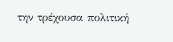την τρέχουσα πολιτική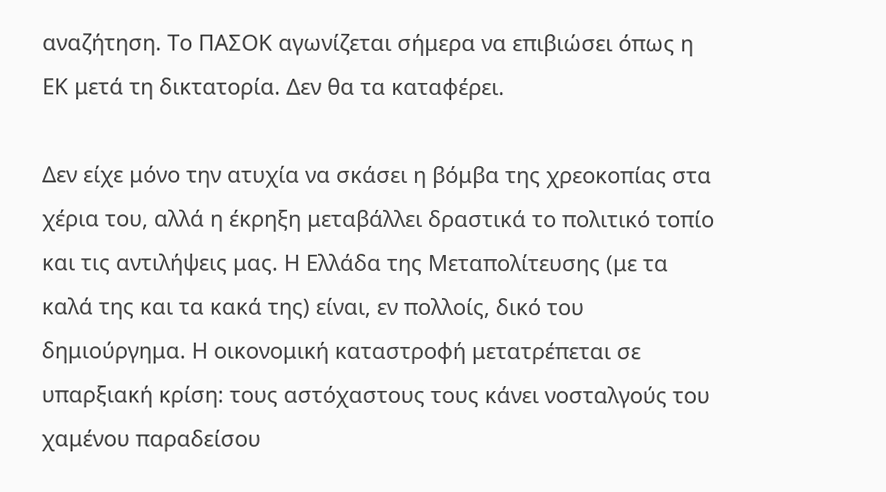αναζήτηση. Το ΠΑΣΟΚ αγωνίζεται σήμερα να επιβιώσει όπως η ΕΚ μετά τη δικτατορία. Δεν θα τα καταφέρει.

Δεν είχε μόνο την ατυχία να σκάσει η βόμβα της χρεοκοπίας στα χέρια του, αλλά η έκρηξη μεταβάλλει δραστικά το πολιτικό τοπίο και τις αντιλήψεις μας. Η Ελλάδα της Μεταπολίτευσης (με τα καλά της και τα κακά της) είναι, εν πολλοίς, δικό του δημιούργημα. Η οικονομική καταστροφή μετατρέπεται σε υπαρξιακή κρίση: τους αστόχαστους τους κάνει νοσταλγούς του χαμένου παραδείσου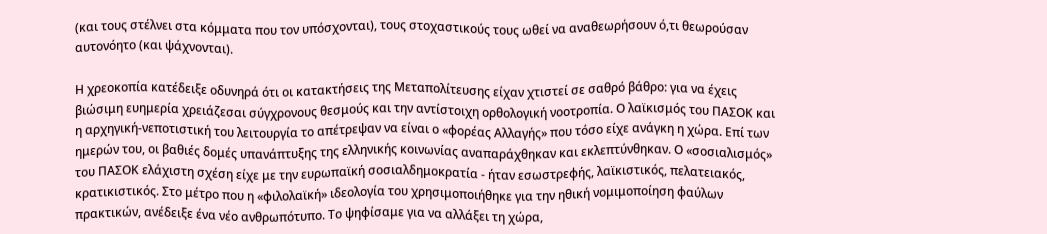(και τους στέλνει στα κόμματα που τον υπόσχονται), τους στοχαστικούς τους ωθεί να αναθεωρήσουν ό,τι θεωρούσαν αυτονόητο (και ψάχνονται).

Η χρεοκοπία κατέδειξε οδυνηρά ότι οι κατακτήσεις της Μεταπολίτευσης είχαν χτιστεί σε σαθρό βάθρο: για να έχεις βιώσιμη ευημερία χρειάζεσαι σύγχρονους θεσμούς και την αντίστοιχη ορθολογική νοοτροπία. Ο λαϊκισμός του ΠΑΣΟΚ και η αρχηγική-νεποτιστική του λειτουργία το απέτρεψαν να είναι ο «φορέας Αλλαγής» που τόσο είχε ανάγκη η χώρα. Επί των ημερών του, οι βαθιές δομές υπανάπτυξης της ελληνικής κοινωνίας αναπαράχθηκαν και εκλεπτύνθηκαν. Ο «σοσιαλισμός» του ΠΑΣΟΚ ελάχιστη σχέση είχε με την ευρωπαϊκή σοσιαλδημοκρατία - ήταν εσωστρεφής, λαϊκιστικός, πελατειακός, κρατικιστικός. Στο μέτρο που η «φιλολαϊκή» ιδεολογία του χρησιμοποιήθηκε για την ηθική νομιμοποίηση φαύλων πρακτικών, ανέδειξε ένα νέο ανθρωπότυπο. Το ψηφίσαμε για να αλλάξει τη χώρα,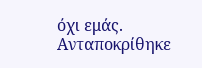όχι εμάς. Ανταποκρίθηκε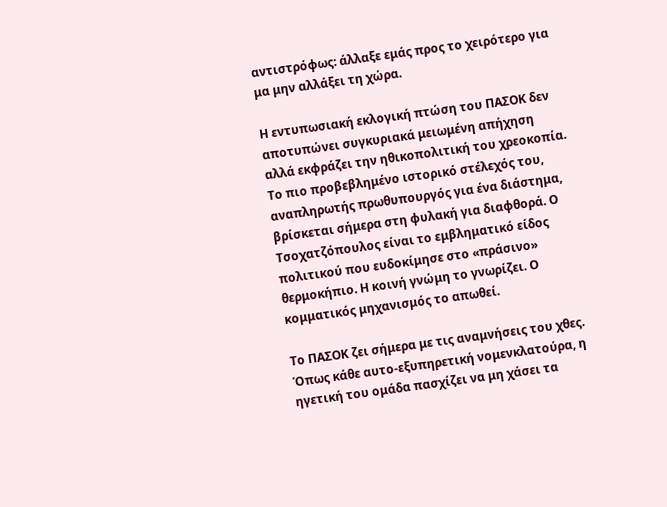αντιστρόφως: άλλαξε εμάς προς το χειρότερο για μα μην αλλάξει τη χώρα.

Η εντυπωσιακή εκλογική πτώση του ΠΑΣΟΚ δεν αποτυπώνει συγκυριακά μειωμένη απήχηση αλλά εκφράζει την ηθικοπολιτική του χρεοκοπία. Το πιο προβεβλημένο ιστορικό στέλεχός του, αναπληρωτής πρωθυπουργός για ένα διάστημα, βρίσκεται σήμερα στη φυλακή για διαφθορά. Ο Τσοχατζόπουλος είναι το εμβληματικό είδος πολιτικού που ευδοκίμησε στο «πράσινο» θερμοκήπιο. Η κοινή γνώμη το γνωρίζει. Ο κομματικός μηχανισμός το απωθεί.

Το ΠΑΣΟΚ ζει σήμερα με τις αναμνήσεις του χθες. Όπως κάθε αυτο-εξυπηρετική νομενκλατούρα, η ηγετική του ομάδα πασχίζει να μη χάσει τα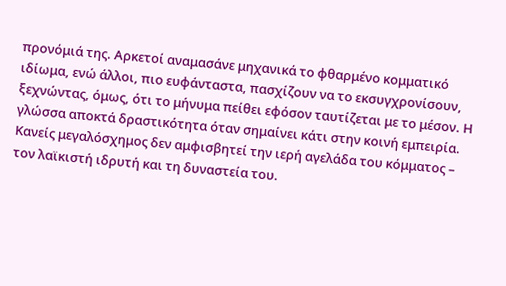προνόμιά της. Αρκετοί αναμασάνε μηχανικά το φθαρμένο κομματικό ιδίωμα, ενώ άλλοι, πιο ευφάνταστα, πασχίζουν να το εκσυγχρονίσουν, ξεχνώντας, όμως, ότι το μήνυμα πείθει εφόσον ταυτίζεται με το μέσον. Η γλώσσα αποκτά δραστικότητα όταν σημαίνει κάτι στην κοινή εμπειρία. Κανείς μεγαλόσχημος δεν αμφισβητεί την ιερή αγελάδα του κόμματος – τον λαϊκιστή ιδρυτή και τη δυναστεία του.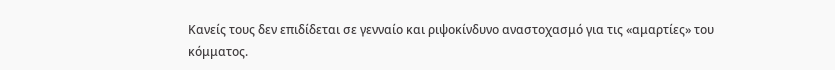Κανείς τους δεν επιδίδεται σε γενναίο και ριψοκίνδυνο αναστοχασμό για τις «αμαρτίες» του κόμματος.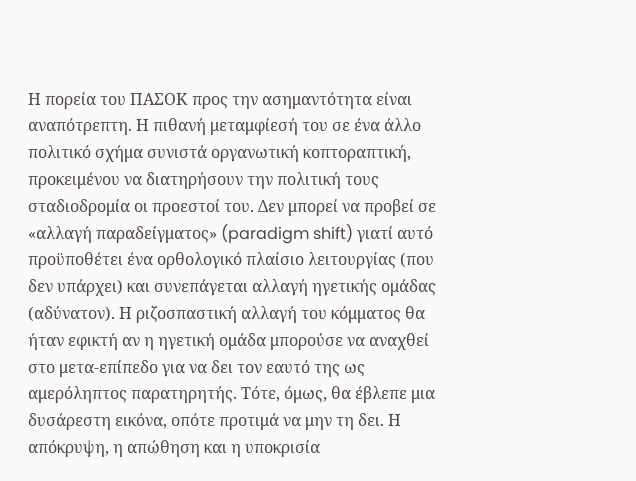Η πορεία του ΠΑΣΟΚ προς την ασημαντότητα είναι αναπότρεπτη. Η πιθανή μεταμφίεσή του σε ένα άλλο πολιτικό σχήμα συνιστά οργανωτική κοπτοραπτική, προκειμένου να διατηρήσουν την πολιτική τους σταδιοδρομία οι προεστοί του. Δεν μπορεί να προβεί σε «αλλαγή παραδείγματος» (paradigm shift) γιατί αυτό προϋποθέτει ένα ορθολογικό πλαίσιο λειτουργίας (που δεν υπάρχει) και συνεπάγεται αλλαγή ηγετικής ομάδας (αδύνατον). Η ριζοσπαστική αλλαγή του κόμματος θα ήταν εφικτή αν η ηγετική ομάδα μπορούσε να αναχθεί στο μετα-επίπεδο για να δει τον εαυτό της ως αμερόληπτος παρατηρητής. Τότε, όμως, θα έβλεπε μια δυσάρεστη εικόνα, οπότε προτιμά να μην τη δει. Η απόκρυψη, η απώθηση και η υποκρισία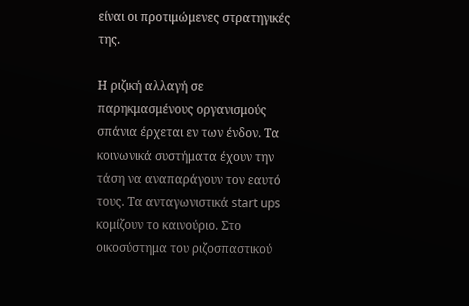είναι οι προτιμώμενες στρατηγικές της.

Η ριζική αλλαγή σε παρηκμασμένους οργανισμούς σπάνια έρχεται εν των ένδον. Τα κοινωνικά συστήματα έχουν την τάση να αναπαράγουν τον εαυτό τους. Τα ανταγωνιστικά start ups κομίζουν το καινούριο. Στο οικοσύστημα του ριζοσπαστικού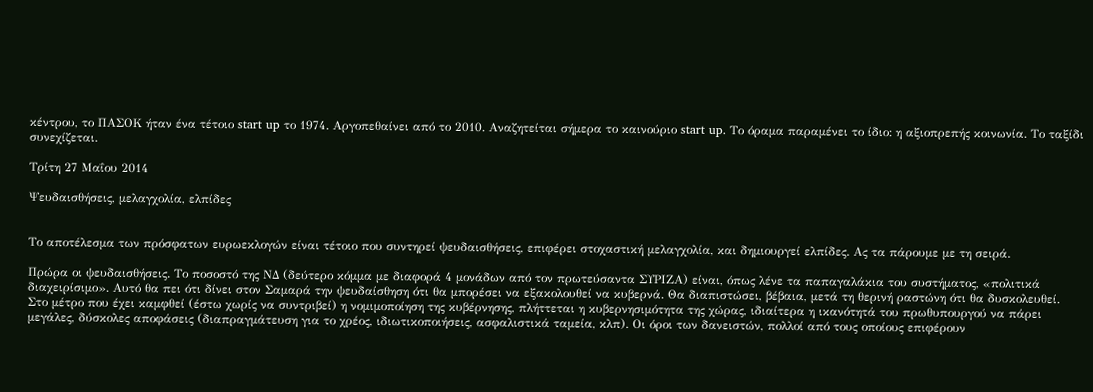κέντρου, το ΠΑΣΟΚ ήταν ένα τέτοιο start up το 1974. Αργοπεθαίνει από το 2010. Αναζητείται σήμερα το καινούριο start up. Το όραμα παραμένει το ίδιο: η αξιοπρεπής κοινωνία. Το ταξίδι συνεχίζεται.

Τρίτη 27 Μαΐου 2014

Ψευδαισθήσεις, μελαγχολία, ελπίδες


Το αποτέλεσμα των πρόσφατων ευρωεκλογών είναι τέτοιο που συντηρεί ψευδαισθήσεις, επιφέρει στοχαστική μελαγχολία, και δημιουργεί ελπίδες. Ας τα πάρουμε με τη σειρά.

Πρώρα οι ψευδαισθήσεις. Το ποσοστό της ΝΔ (δεύτερο κόμμα με διαφορά 4 μονάδων από τον πρωτεύσαντα ΣΥΡΙΖΑ) είναι, όπως λένε τα παπαγαλάκια του συστήματος, «πολιτικά διαχειρίσιμο». Αυτό θα πει ότι δίνει στον Σαμαρά την ψευδαίσθηση ότι θα μπορέσει να εξακολουθεί να κυβερνά. Θα διαπιστώσει, βέβαια, μετά τη θερινή ραστώνη ότι θα δυσκολευθεί. Στο μέτρο που έχει καμφθεί (έστω χωρίς να συντριβεί) η νομιμοποίηση της κυβέρνησης, πλήττεται η κυβερνησιμότητα της χώρας, ιδιαίτερα η ικανότητά του πρωθυπουργού να πάρει μεγάλες, δύσκολες αποφάσεις (διαπραγμάτευση για το χρέος, ιδιωτικοποιήσεις, ασφαλιστικά ταμεία, κλπ). Οι όροι των δανειστών, πολλοί από τους οποίους επιφέρουν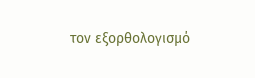τον εξορθολογισμό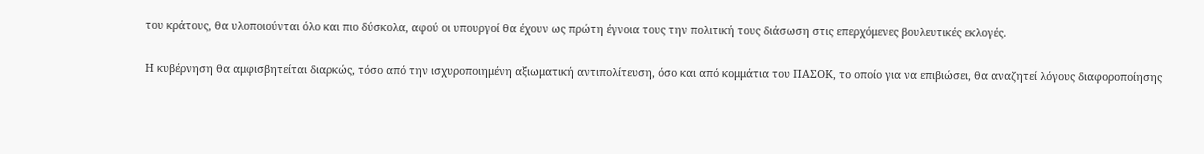του κράτους, θα υλοποιούνται όλο και πιο δύσκολα, αφού οι υπουργοί θα έχουν ως πρώτη έγνοια τους την πολιτική τους διάσωση στις επερχόμενες βουλευτικές εκλογές.

Η κυβέρνηση θα αμφισβητείται διαρκώς, τόσο από την ισχυροποιημένη αξιωματική αντιπολίτευση, όσο και από κομμάτια του ΠΑΣΟΚ, το οποίο για να επιβιώσει, θα αναζητεί λόγους διαφοροποίησης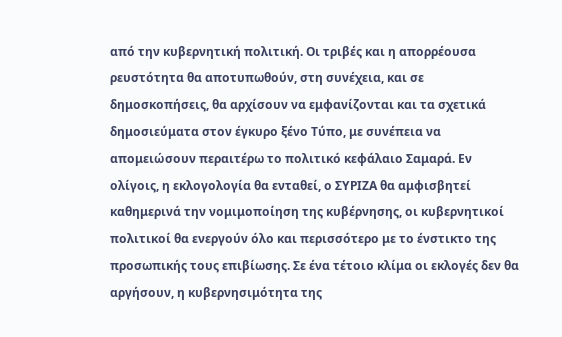από την κυβερνητική πολιτική. Οι τριβές και η απορρέουσα ρευστότητα θα αποτυπωθούν, στη συνέχεια, και σε δημοσκοπήσεις, θα αρχίσουν να εμφανίζονται και τα σχετικά δημοσιεύματα στον έγκυρο ξένο Τύπο, με συνέπεια να απομειώσουν περαιτέρω το πολιτικό κεφάλαιο Σαμαρά. Εν ολίγοις, η εκλογολογία θα ενταθεί, ο ΣΥΡΙΖΑ θα αμφισβητεί καθημερινά την νομιμοποίηση της κυβέρνησης, οι κυβερνητικοί πολιτικοί θα ενεργούν όλο και περισσότερο με το ένστικτο της προσωπικής τους επιβίωσης. Σε ένα τέτοιο κλίμα οι εκλογές δεν θα αργήσουν, η κυβερνησιμότητα της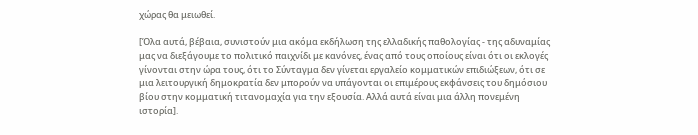χώρας θα μειωθεί.

[Όλα αυτά, βέβαια, συνιστούν μια ακόμα εκδήλωση της ελλαδικής παθολογίας - της αδυναμίας μας να διεξάγουμε το πολιτικό παιχνίδι με κανόνες, ένας από τους οποίους είναι ότι οι εκλογές γίνονται στην ώρα τους, ότι το Σύνταγμα δεν γίνεται εργαλείο κομματικών επιδιώξεων, ότι σε μια λειτουργική δημοκρατία δεν μπορούν να υπάγονται οι επιμέρους εκφάνσεις του δημόσιου βίου στην κομματική τιτανομαχία για την εξουσία. Αλλά αυτά είναι μια άλλη πονεμένη ιστορία].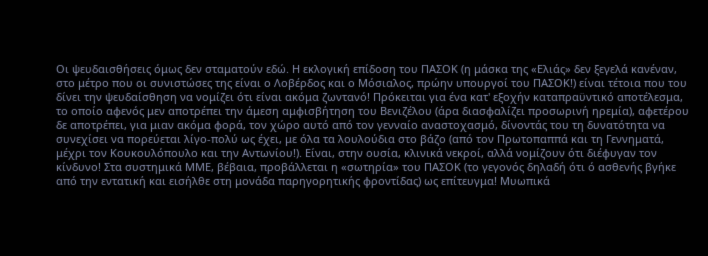Οι ψευδαισθήσεις όμως δεν σταματούν εδώ. Η εκλογική επίδοση του ΠΑΣΟΚ (η μάσκα της «Ελιάς» δεν ξεγελά κανέναν, στο μέτρο που οι συνιστώσες της είναι ο Λοβέρδος και ο Μόσιαλος, πρώην υπουργοί του ΠΑΣΟΚ!) είναι τέτοια που του δίνει την ψευδαίσθηση να νομίζει ότι είναι ακόμα ζωντανό! Πρόκειται για ένα κατ' εξοχήν καταπραϋντικό αποτέλεσμα, το οποίο αφενός μεν αποτρέπει την άμεση αμφισβήτηση του Βενιζέλου (άρα διασφαλίζει προσωρινή ηρεμία), αφετέρου δε αποτρέπει, για μιαν ακόμα φορά, τον χώρο αυτό από τον γενναίο αναστοχασμό, δίνοντάς του τη δυνατότητα να συνεχίσει να πορεύεται λίγο-πολύ ως έχει, με όλα τα λουλούδια στο βάζο (από τον Πρωτοπαππά και τη Γεννηματά, μέχρι τον Κουκουλόπουλο και την Αντωνίου!). Είναι, στην ουσία, κλινικά νεκροί, αλλά νομίζουν ότι διέφυγαν τον κίνδυνο! Στα συστημικά ΜΜΕ, βέβαια, προβάλλεται η «σωτηρία» του ΠΑΣΟΚ (το γεγονός δηλαδή ότι ό ασθενής βγήκε από την εντατική και εισήλθε στη μονάδα παρηγορητικής φροντίδας) ως επίτευγμα! Μυωπικά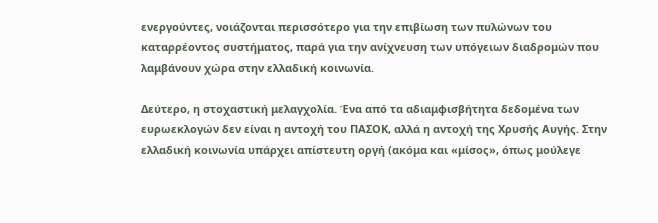ενεργούντες, νοιάζονται περισσότερο για την επιβίωση των πυλώνων του καταρρέοντος συστήματος, παρά για την ανίχνευση των υπόγειων διαδρομών που λαμβάνουν χώρα στην ελλαδική κοινωνία.

Δεύτερο, η στοχαστική μελαγχολία. Ένα από τα αδιαμφισβήτητα δεδομένα των ευρωεκλογών δεν είναι η αντοχή του ΠΑΣΟΚ, αλλά η αντοχή της Χρυσής Αυγής. Στην ελλαδική κοινωνία υπάρχει απίστευτη οργή (ακόμα και «μίσος», όπως μούλεγε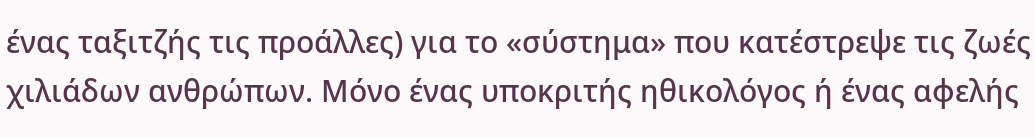ένας ταξιτζής τις προάλλες) για το «σύστημα» που κατέστρεψε τις ζωές χιλιάδων ανθρώπων. Μόνο ένας υποκριτής ηθικολόγος ή ένας αφελής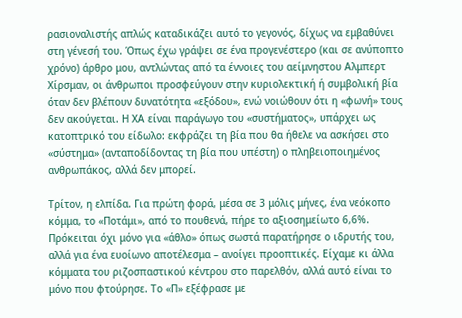ρασιοναλιστής απλώς καταδικάζει αυτό το γεγονός, δίχως να εμβαθύνει στη γένεσή του. Όπως έχω γράψει σε ένα προγενέστερο (και σε ανύποπτο χρόνο) άρθρο μου, αντλώντας από τα έννοιες του αείμνηστου Αλμπερτ Χίρσμαν, οι άνθρωποι προσφεύγουν στην κυριολεκτική ή συμβολική βία όταν δεν βλέπουν δυνατότητα «εξόδου», ενώ νοιώθουν ότι η «φωνή» τους δεν ακούγεται. Η ΧΑ είναι παράγωγο του «συστήματος», υπάρχει ως κατοπτρικό του είδωλο: εκφράζει τη βία που θα ήθελε να ασκήσει στο «σύστημα» (ανταποδίδοντας τη βία που υπέστη) ο πληβειοποιημένος ανθρωπάκος, αλλά δεν μπορεί.

Τρίτον, η ελπίδα. Για πρώτη φορά, μέσα σε 3 μόλις μήνες, ένα νεόκοπο κόμμα, το «Ποτάμι», από το πουθενά, πήρε το αξιοσημείωτο 6,6%. Πρόκειται όχι μόνο για «άθλο» όπως σωστά παρατήρησε ο ιδρυτής του, αλλά για ένα ευοίωνο αποτέλεσμα – ανοίγει προοπτικές. Είχαμε κι άλλα κόμματα του ριζοσπαστικού κέντρου στο παρελθόν, αλλά αυτό είναι το μόνο που φτούρησε. Το «Π» εξέφρασε με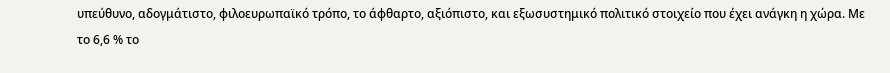υπεύθυνο, αδογμάτιστο, φιλοευρωπαϊκό τρόπο, το άφθαρτο, αξιόπιστο, και εξωσυστημικό πολιτικό στοιχείο που έχει ανάγκη η χώρα. Με το 6,6 % το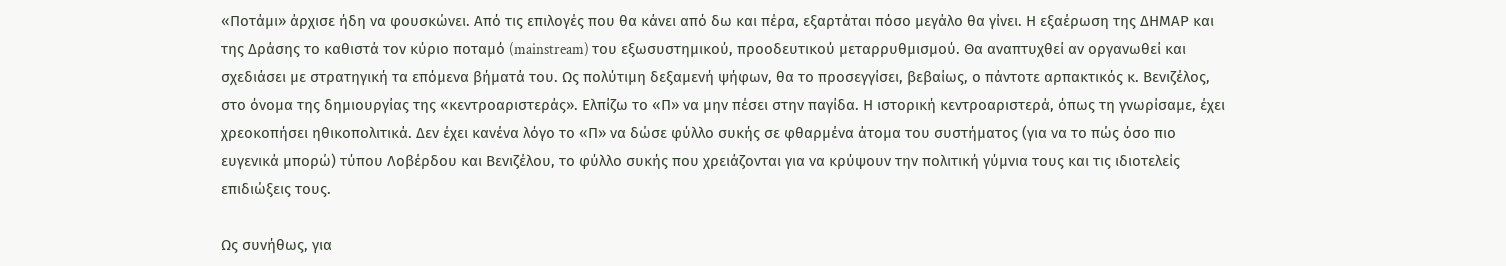«Ποτάμι» άρχισε ήδη να φουσκώνει. Από τις επιλογές που θα κάνει από δω και πέρα, εξαρτάται πόσο μεγάλο θα γίνει. Η εξαέρωση της ΔΗΜΑΡ και της Δράσης το καθιστά τον κύριο ποταμό (mainstream) του εξωσυστημικού, προοδευτικού μεταρρυθμισμού. Θα αναπτυχθεί αν οργανωθεί και σχεδιάσει με στρατηγική τα επόμενα βήματά του. Ως πολύτιμη δεξαμενή ψήφων, θα το προσεγγίσει, βεβαίως, ο πάντοτε αρπακτικός κ. Βενιζέλος, στο όνομα της δημιουργίας της «κεντροαριστεράς». Ελπίζω το «Π» να μην πέσει στην παγίδα. Η ιστορική κεντροαριστερά, όπως τη γνωρίσαμε, έχει χρεοκοπήσει ηθικοπολιτικά. Δεν έχει κανένα λόγο το «Π» να δώσε φύλλο συκής σε φθαρμένα άτομα του συστήματος (για να το πώς όσο πιο ευγενικά μπορώ) τύπου Λοβέρδου και Βενιζέλου, το φύλλο συκής που χρειάζονται για να κρύψουν την πολιτική γύμνια τους και τις ιδιοτελείς επιδιώξεις τους.

Ως συνήθως, για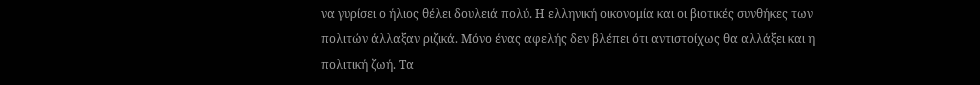να γυρίσει ο ήλιος θέλει δουλειά πολύ. Η ελληνική οικονομία και οι βιοτικές συνθήκες των πολιτών άλλαξαν ριζικά. Μόνο ένας αφελής δεν βλέπει ότι αντιστοίχως θα αλλάξει και η πολιτική ζωή. Τα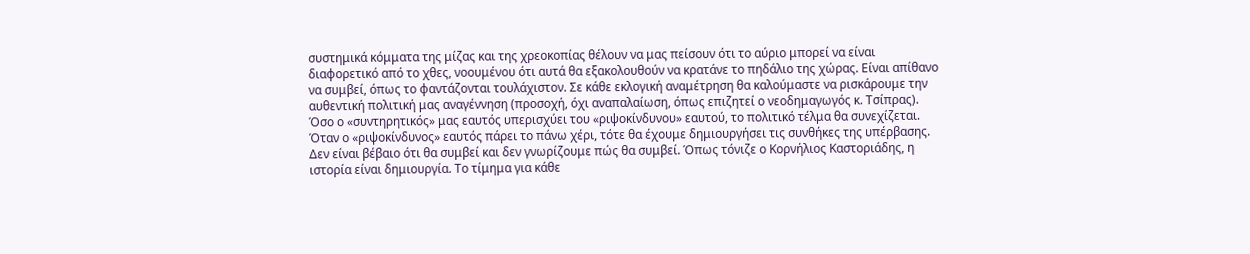συστημικά κόμματα της μίζας και της χρεοκοπίας θέλουν να μας πείσουν ότι το αύριο μπορεί να είναι διαφορετικό από το χθες, νοουμένου ότι αυτά θα εξακολουθούν να κρατάνε το πηδάλιο της χώρας. Είναι απίθανο να συμβεί, όπως το φαντάζονται τουλάχιστον. Σε κάθε εκλογική αναμέτρηση θα καλούμαστε να ρισκάρουμε την αυθεντική πολιτική μας αναγέννηση (προσοχή, όχι αναπαλαίωση, όπως επιζητεί ο νεοδημαγωγός κ. Τσίπρας). Όσο ο «συντηρητικός» μας εαυτός υπερισχύει του «ριψοκίνδυνου» εαυτού, το πολιτικό τέλμα θα συνεχίζεται. Όταν ο «ριψοκίνδυνος» εαυτός πάρει το πάνω χέρι, τότε θα έχουμε δημιουργήσει τις συνθήκες της υπέρβασης. Δεν είναι βέβαιο ότι θα συμβεί και δεν γνωρίζουμε πώς θα συμβεί. Όπως τόνιζε ο Κορνήλιος Καστοριάδης, η ιστορία είναι δημιουργία. Το τίμημα για κάθε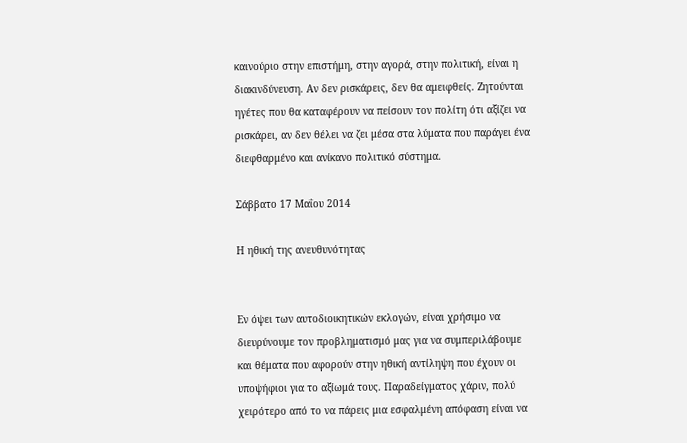καινούριο στην επιστήμη, στην αγορά, στην πολιτική, είναι η διακινδύνευση. Αν δεν ρισκάρεις, δεν θα αμειφθείς. Ζητούνται ηγέτες που θα καταφέρουν να πείσουν τον πολίτη ότι αξίζει να ρισκάρει, αν δεν θέλει να ζει μέσα στα λύματα που παράγει ένα διεφθαρμένο και ανίκανο πολιτικό σύστημα.

Σάββατο 17 Μαΐου 2014

Η ηθική της ανευθυνότητας


Εν όψει των αυτοδιοικητικών εκλογών, είναι χρήσιμο να διευρύνουμε τον προβληματισμό μας για να συμπεριλάβουμε και θέματα που αφορούν στην ηθική αντίληψη που έχουν οι υποψήφιοι για το αξίωμά τους. Παραδείγματος χάριν, πολύ χειρότερο από το να πάρεις μια εσφαλμένη απόφαση είναι να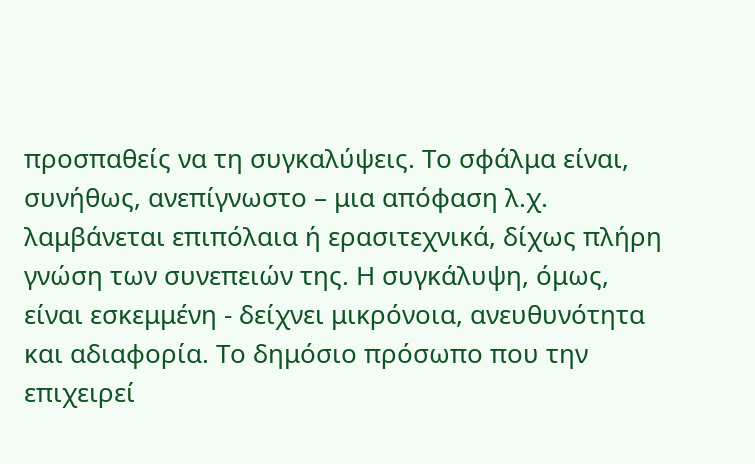προσπαθείς να τη συγκαλύψεις. Το σφάλμα είναι, συνήθως, ανεπίγνωστο – μια απόφαση λ.χ. λαμβάνεται επιπόλαια ή ερασιτεχνικά, δίχως πλήρη γνώση των συνεπειών της. Η συγκάλυψη, όμως, είναι εσκεμμένη - δείχνει μικρόνοια, ανευθυνότητα και αδιαφορία. Το δημόσιο πρόσωπο που την επιχειρεί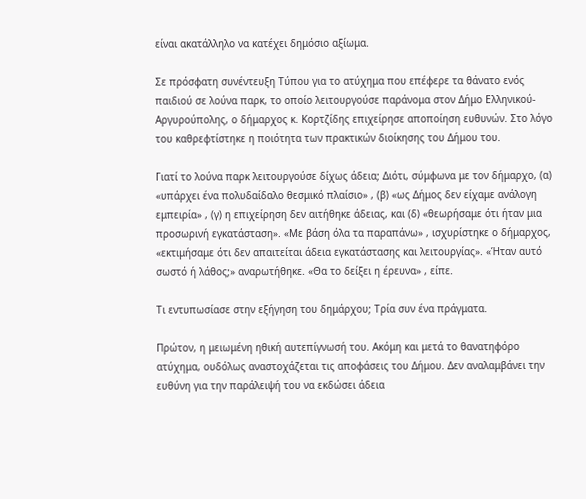είναι ακατάλληλο να κατέχει δημόσιο αξίωμα.

Σε πρόσφατη συνέντευξη Τύπου για το ατύχημα που επέφερε τα θάνατο ενός παιδιού σε λούνα παρκ, το οποίο λειτουργούσε παράνομα στον Δήμο Ελληνικού-Αργυρούπολης, ο δήμαρχος κ. Κορτζίδης επιχείρησε αποποίηση ευθυνών. Στο λόγο του καθρεφτίστηκε η ποιότητα των πρακτικών διοίκησης του Δήμου του.

Γιατί το λούνα παρκ λειτουργούσε δίχως άδεια; Διότι, σύμφωνα με τον δήμαρχο, (α) «υπάρχει ένα πολυδαίδαλο θεσμικό πλαίσιο» , (β) «ως Δήμος δεν είχαμε ανάλογη εμπειρία» , (γ) η επιχείρηση δεν αιτήθηκε άδειας, και (δ) «θεωρήσαμε ότι ήταν μια προσωρινή εγκατάσταση». «Με βάση όλα τα παραπάνω» , ισχυρίστηκε ο δήμαρχος, «εκτιμήσαμε ότι δεν απαιτείται άδεια εγκατάστασης και λειτουργίας». «Ήταν αυτό σωστό ή λάθος;» αναρωτήθηκε. «Θα το δείξει η έρευνα» , είπε.

Τι εντυπωσίασε στην εξήγηση του δημάρχου; Τρία συν ένα πράγματα.

Πρώτον, η μειωμένη ηθική αυτεπίγνωσή του. Ακόμη και μετά το θανατηφόρο ατύχημα, ουδόλως αναστοχάζεται τις αποφάσεις του Δήμου. Δεν αναλαμβάνει την ευθύνη για την παράλειψή του να εκδώσει άδεια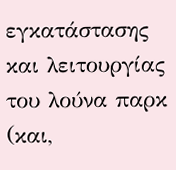εγκατάστασης και λειτουργίας του λούνα παρκ (και,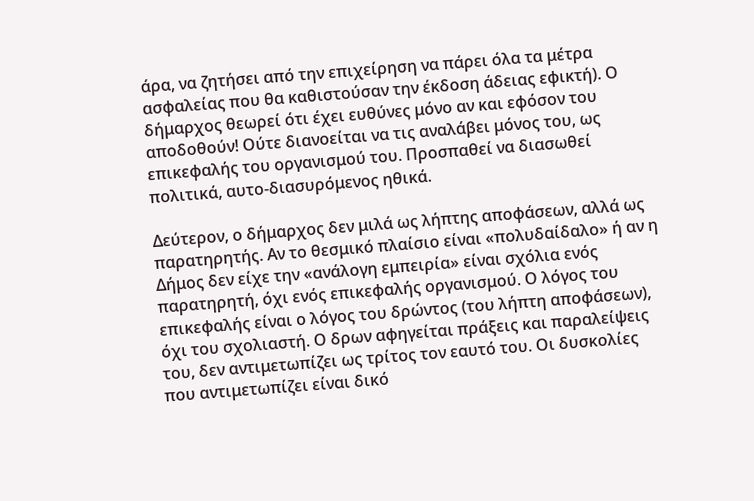άρα, να ζητήσει από την επιχείρηση να πάρει όλα τα μέτρα ασφαλείας που θα καθιστούσαν την έκδοση άδειας εφικτή). Ο δήμαρχος θεωρεί ότι έχει ευθύνες μόνο αν και εφόσον του αποδοθούν! Ούτε διανοείται να τις αναλάβει μόνος του, ως επικεφαλής του οργανισμού του. Προσπαθεί να διασωθεί πολιτικά, αυτο-διασυρόμενος ηθικά.

Δεύτερον, ο δήμαρχος δεν μιλά ως λήπτης αποφάσεων, αλλά ως παρατηρητής. Αν το θεσμικό πλαίσιο είναι «πολυδαίδαλο» ή αν η Δήμος δεν είχε την «ανάλογη εμπειρία» είναι σχόλια ενός παρατηρητή, όχι ενός επικεφαλής οργανισμού. Ο λόγος του επικεφαλής είναι ο λόγος του δρώντος (του λήπτη αποφάσεων), όχι του σχολιαστή. Ο δρων αφηγείται πράξεις και παραλείψεις του, δεν αντιμετωπίζει ως τρίτος τον εαυτό του. Οι δυσκολίες που αντιμετωπίζει είναι δικό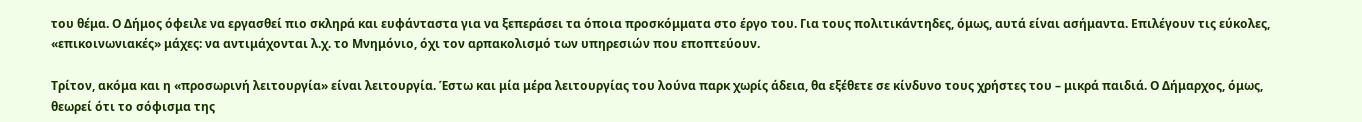του θέμα. Ο Δήμος όφειλε να εργασθεί πιο σκληρά και ευφάνταστα για να ξεπεράσει τα όποια προσκόμματα στο έργο του. Για τους πολιτικάντηδες, όμως, αυτά είναι ασήμαντα. Επιλέγουν τις εύκολες, «επικοινωνιακές» μάχες: να αντιμάχονται λ.χ. το Μνημόνιο, όχι τον αρπακολισμό των υπηρεσιών που εποπτεύουν.

Τρίτον, ακόμα και η «προσωρινή λειτουργία» είναι λειτουργία. Έστω και μία μέρα λειτουργίας του λούνα παρκ χωρίς άδεια, θα εξέθετε σε κίνδυνο τους χρήστες του – μικρά παιδιά. Ο Δήμαρχος, όμως, θεωρεί ότι το σόφισμα της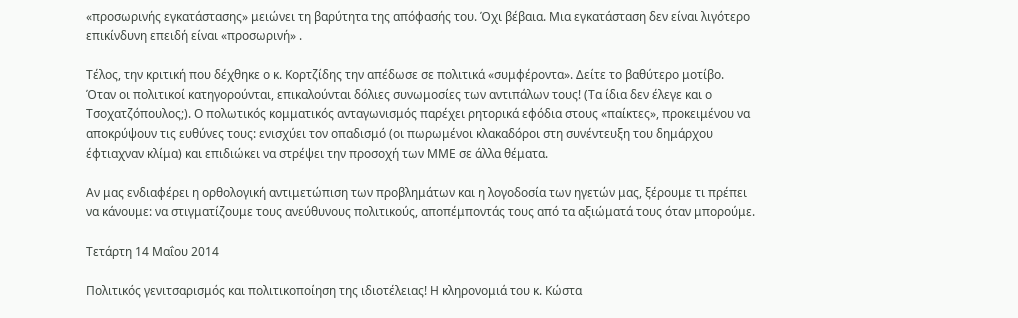«προσωρινής εγκατάστασης» μειώνει τη βαρύτητα της απόφασής του. Όχι βέβαια. Μια εγκατάσταση δεν είναι λιγότερο επικίνδυνη επειδή είναι «προσωρινή» .

Τέλος, την κριτική που δέχθηκε ο κ. Κορτζίδης την απέδωσε σε πολιτικά «συμφέροντα». Δείτε το βαθύτερο μοτίβο. Όταν οι πολιτικοί κατηγορούνται, επικαλούνται δόλιες συνωμοσίες των αντιπάλων τους! (Τα ίδια δεν έλεγε και ο Τσοχατζόπουλος;). Ο πολωτικός κομματικός ανταγωνισμός παρέχει ρητορικά εφόδια στους «παίκτες», προκειμένου να αποκρύψουν τις ευθύνες τους: ενισχύει τον οπαδισμό (οι πωρωμένοι κλακαδόροι στη συνέντευξη του δημάρχου έφτιαχναν κλίμα) και επιδιώκει να στρέψει την προσοχή των ΜΜΕ σε άλλα θέματα.

Αν μας ενδιαφέρει η ορθολογική αντιμετώπιση των προβλημάτων και η λογοδοσία των ηγετών μας, ξέρουμε τι πρέπει να κάνουμε: να στιγματίζουμε τους ανεύθυνους πολιτικούς, αποπέμποντάς τους από τα αξιώματά τους όταν μπορούμε.

Τετάρτη 14 Μαΐου 2014

Πολιτικός γενιτσαρισμός και πολιτικοποίηση της ιδιοτέλειας! Η κληρονομιά του κ. Κώστα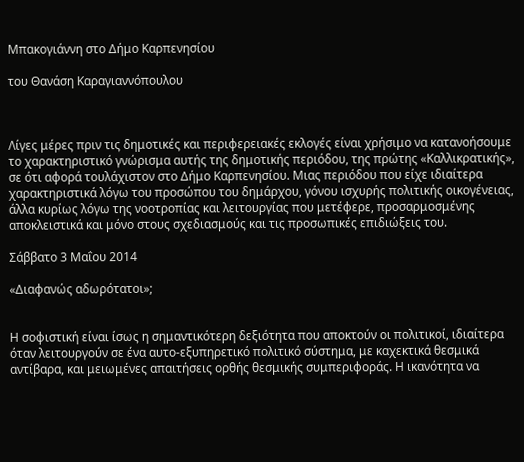Μπακογιάννη στο Δήμο Καρπενησίου

του Θανάση Καραγιαννόπουλου



Λίγες μέρες πριν τις δημοτικές και περιφερειακές εκλογές είναι χρήσιμο να κατανοήσουμε το χαρακτηριστικό γνώρισμα αυτής της δημοτικής περιόδου, της πρώτης «Καλλικρατικής», σε ότι αφορά τουλάχιστον στο Δήμο Καρπενησίου. Μιας περιόδου που είχε ιδιαίτερα χαρακτηριστικά λόγω του προσώπου του δημάρχου, γόνου ισχυρής πολιτικής οικογένειας, άλλα κυρίως λόγω της νοοτροπίας και λειτουργίας που μετέφερε, προσαρμοσμένης αποκλειστικά και μόνο στους σχεδιασμούς και τις προσωπικές επιδιώξεις του.

Σάββατο 3 Μαΐου 2014

«Διαφανώς αδωρότατοι»;


Η σοφιστική είναι ίσως η σημαντικότερη δεξιότητα που αποκτούν οι πολιτικοί, ιδιαίτερα όταν λειτουργούν σε ένα αυτο-εξυπηρετικό πολιτικό σύστημα, με καχεκτικά θεσμικά αντίβαρα, και μειωμένες απαιτήσεις ορθής θεσμικής συμπεριφοράς. Η ικανότητα να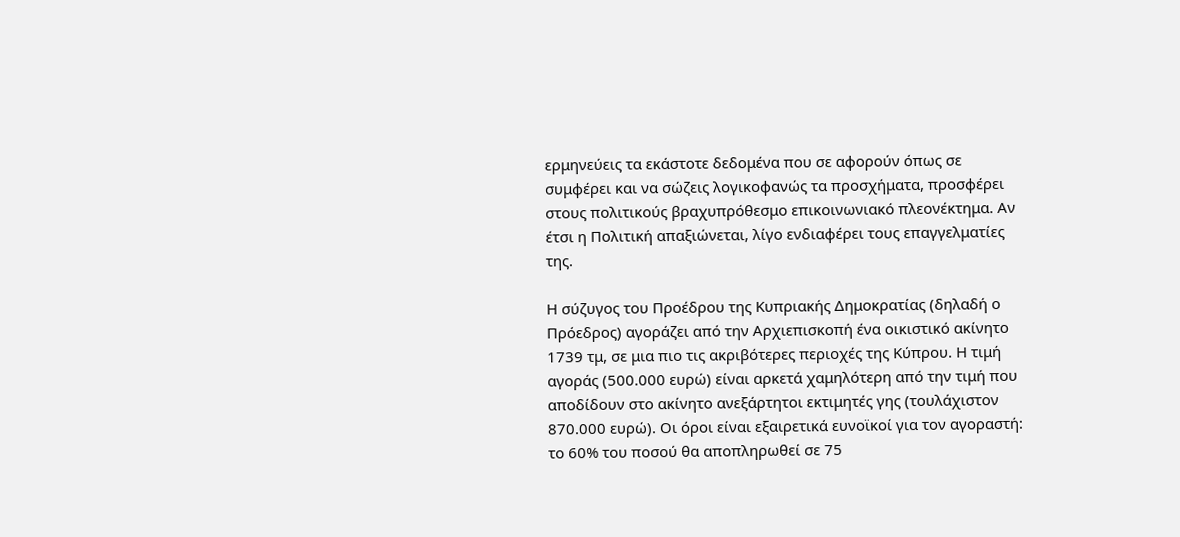ερμηνεύεις τα εκάστοτε δεδομένα που σε αφορούν όπως σε συμφέρει και να σώζεις λογικοφανώς τα προσχήματα, προσφέρει στους πολιτικούς βραχυπρόθεσμο επικοινωνιακό πλεονέκτημα. Αν έτσι η Πολιτική απαξιώνεται, λίγο ενδιαφέρει τους επαγγελματίες της.

Η σύζυγος του Προέδρου της Κυπριακής Δημοκρατίας (δηλαδή ο Πρόεδρος) αγοράζει από την Αρχιεπισκοπή ένα οικιστικό ακίνητο 1739 τμ, σε μια πιο τις ακριβότερες περιοχές της Κύπρου. Η τιμή αγοράς (500.000 ευρώ) είναι αρκετά χαμηλότερη από την τιμή που αποδίδουν στο ακίνητο ανεξάρτητοι εκτιμητές γης (τουλάχιστον 870.000 ευρώ). Οι όροι είναι εξαιρετικά ευνοϊκοί για τον αγοραστή: το 60% του ποσού θα αποπληρωθεί σε 75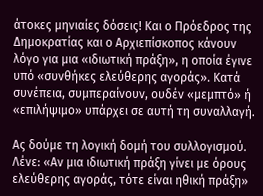άτοκες μηνιαίες δόσεις! Και ο Πρόεδρος της Δημοκρατίας και ο Αρχιεπίσκοπος κάνουν λόγο για μια «ιδιωτική πράξη», η οποία έγινε υπό «συνθήκες ελεύθερης αγοράς». Κατά συνέπεια, συμπεραίνουν, ουδέν «μεμπτό» ή «επιλήψιμο» υπάρχει σε αυτή τη συναλλαγή.

Ας δούμε τη λογική δομή του συλλογισμού. Λένε: «Αν μια ιδιωτική πράξη γίνει με όρους ελεύθερης αγοράς, τότε είναι ηθική πράξη»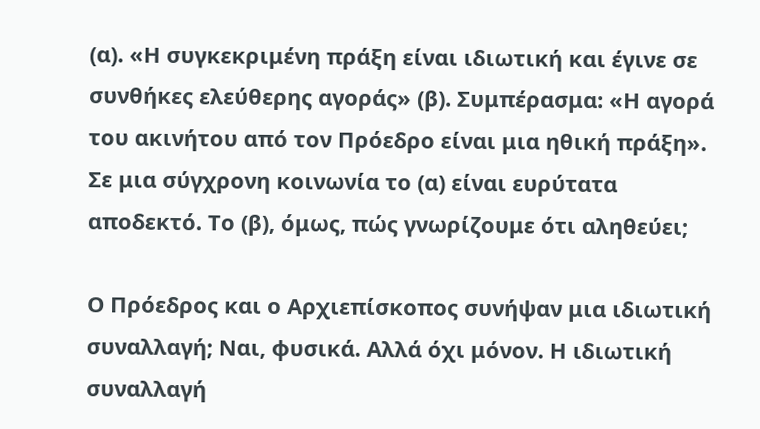(α). «Η συγκεκριμένη πράξη είναι ιδιωτική και έγινε σε συνθήκες ελεύθερης αγοράς» (β). Συμπέρασμα: «Η αγορά του ακινήτου από τον Πρόεδρο είναι μια ηθική πράξη». Σε μια σύγχρονη κοινωνία το (α) είναι ευρύτατα αποδεκτό. Το (β), όμως, πώς γνωρίζουμε ότι αληθεύει;

Ο Πρόεδρος και ο Αρχιεπίσκοπος συνήψαν μια ιδιωτική συναλλαγή; Ναι, φυσικά. Αλλά όχι μόνον. Η ιδιωτική συναλλαγή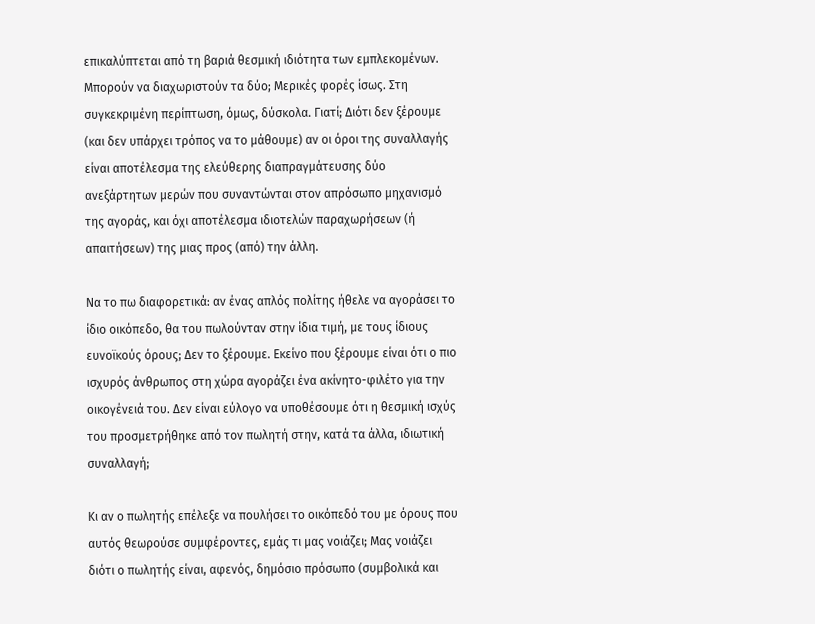επικαλύπτεται από τη βαριά θεσμική ιδιότητα των εμπλεκομένων. Μπορούν να διαχωριστούν τα δύο; Μερικές φορές ίσως. Στη συγκεκριμένη περίπτωση, όμως, δύσκολα. Γιατί; Διότι δεν ξέρουμε (και δεν υπάρχει τρόπος να το μάθουμε) αν οι όροι της συναλλαγής είναι αποτέλεσμα της ελεύθερης διαπραγμάτευσης δύο ανεξάρτητων μερών που συναντώνται στον απρόσωπο μηχανισμό της αγοράς, και όχι αποτέλεσμα ιδιοτελών παραχωρήσεων (ή απαιτήσεων) της μιας προς (από) την άλλη.

Να το πω διαφορετικά: αν ένας απλός πολίτης ήθελε να αγοράσει το ίδιο οικόπεδο, θα του πωλούνταν στην ίδια τιμή, με τους ίδιους ευνοϊκούς όρους; Δεν το ξέρουμε. Εκείνο που ξέρουμε είναι ότι ο πιο ισχυρός άνθρωπος στη χώρα αγοράζει ένα ακίνητο-φιλέτο για την οικογένειά του. Δεν είναι εύλογο να υποθέσουμε ότι η θεσμική ισχύς του προσμετρήθηκε από τον πωλητή στην, κατά τα άλλα, ιδιωτική συναλλαγή;

Κι αν ο πωλητής επέλεξε να πουλήσει το οικόπεδό του με όρους που αυτός θεωρούσε συμφέροντες, εμάς τι μας νοιάζει; Μας νοιάζει διότι ο πωλητής είναι, αφενός, δημόσιο πρόσωπο (συμβολικά και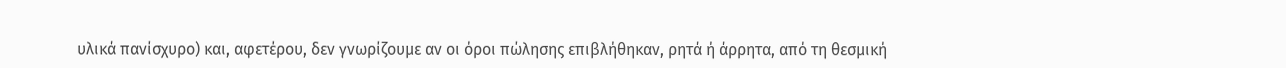υλικά πανίσχυρο) και, αφετέρου, δεν γνωρίζουμε αν οι όροι πώλησης επιβλήθηκαν, ρητά ή άρρητα, από τη θεσμική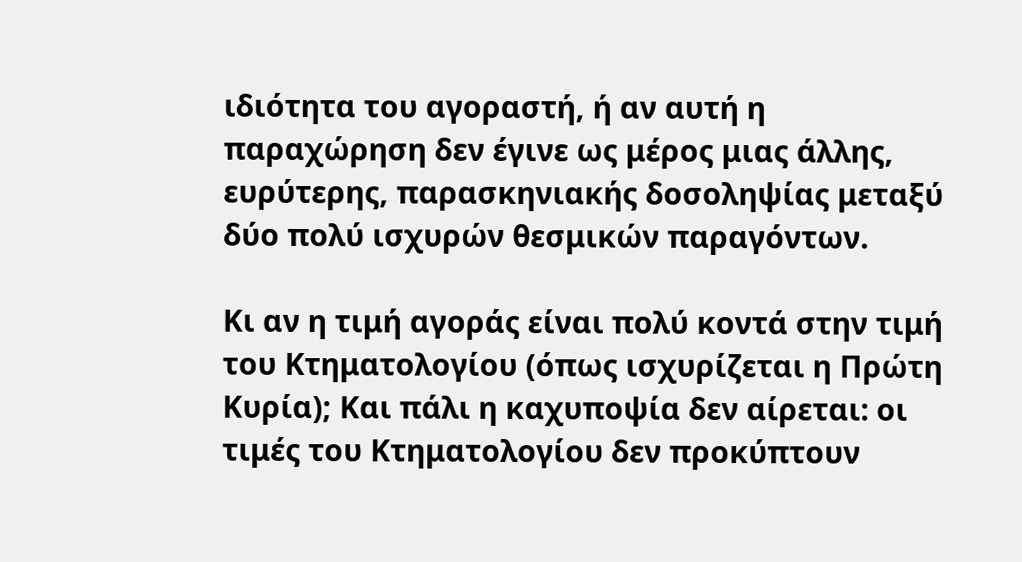ιδιότητα του αγοραστή, ή αν αυτή η παραχώρηση δεν έγινε ως μέρος μιας άλλης, ευρύτερης, παρασκηνιακής δοσοληψίας μεταξύ δύο πολύ ισχυρών θεσμικών παραγόντων.

Κι αν η τιμή αγοράς είναι πολύ κοντά στην τιμή του Κτηματολογίου (όπως ισχυρίζεται η Πρώτη Κυρία); Και πάλι η καχυποψία δεν αίρεται: οι τιμές του Κτηματολογίου δεν προκύπτουν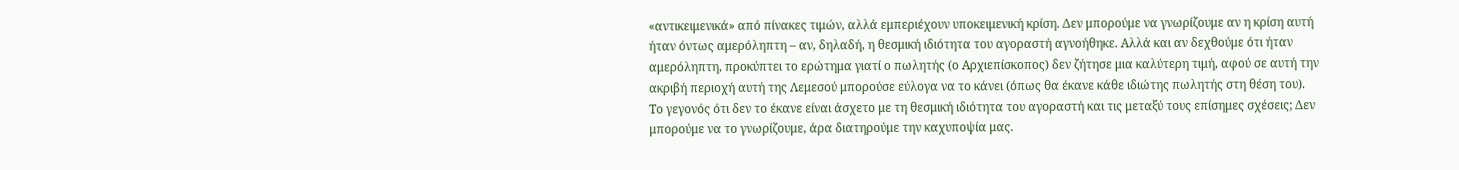«αντικειμενικά» από πίνακες τιμών, αλλά εμπεριέχουν υποκειμενική κρίση. Δεν μπορούμε να γνωρίζουμε αν η κρίση αυτή ήταν όντως αμερόληπτη – αν, δηλαδή, η θεσμική ιδιότητα του αγοραστή αγνοήθηκε. Αλλά και αν δεχθούμε ότι ήταν αμερόληπτη, προκύπτει το ερώτημα γιατί ο πωλητής (ο Αρχιεπίσκοπος) δεν ζήτησε μια καλύτερη τιμή, αφού σε αυτή την ακριβή περιοχή αυτή της Λεμεσού μπορούσε εύλογα να το κάνει (όπως θα έκανε κάθε ιδιώτης πωλητής στη θέση του). Το γεγονός ότι δεν το έκανε είναι άσχετο με τη θεσμική ιδιότητα του αγοραστή και τις μεταξύ τους επίσημες σχέσεις; Δεν μπορούμε να το γνωρίζουμε, άρα διατηρούμε την καχυποψία μας.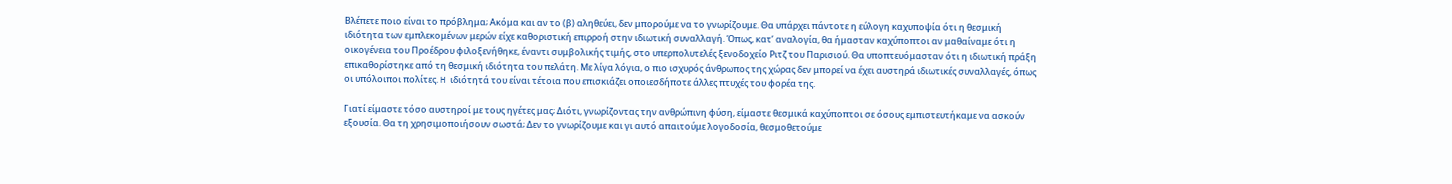Βλέπετε ποιο είναι το πρόβλημα; Ακόμα και αν το (β) αληθεύει, δεν μπορούμε να το γνωρίζουμε. Θα υπάρχει πάντοτε η εύλογη καχυποψία ότι η θεσμική ιδιότητα των εμπλεκομένων μερών είχε καθοριστική επιρροή στην ιδιωτική συναλλαγή. Όπως, κατ’ αναλογία, θα ήμασταν καχύποπτοι αν μαθαίναμε ότι η οικογένεια του Προέδρου φιλοξενήθηκε, έναντι συμβολικής τιμής, στο υπερπολυτελές ξενοδοχείο Ριτζ του Παρισιού. Θα υποπτευόμασταν ότι η ιδιωτική πράξη επικαθορίστηκε από τη θεσμική ιδιότητα του πελάτη. Με λίγα λόγια, ο πιο ισχυρός άνθρωπος της χώρας δεν μπορεί να έχει αυστηρά ιδιωτικές συναλλαγές, όπως οι υπόλοιποι πολίτες. H ιδιότητά του είναι τέτοια που επισκιάζει οποιεσδήποτε άλλες πτυχές του φορέα της.

Γιατί είμαστε τόσο αυστηροί με τους ηγέτες μας; Διότι, γνωρίζοντας την ανθρώπινη φύση, είμαστε θεσμικά καχύποπτοι σε όσους εμπιστευτήκαμε να ασκούν εξουσία. Θα τη χρησιμοποιήσουν σωστά; Δεν το γνωρίζουμε και γι αυτό απαιτούμε λογοδοσία, θεσμοθετούμε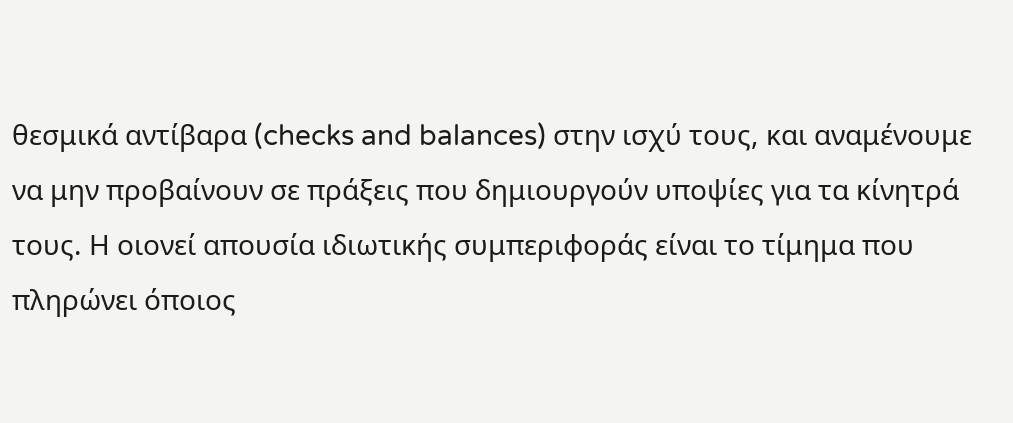θεσμικά αντίβαρα (checks and balances) στην ισχύ τους, και αναμένουμε να μην προβαίνουν σε πράξεις που δημιουργούν υποψίες για τα κίνητρά τους. Η οιονεί απουσία ιδιωτικής συμπεριφοράς είναι το τίμημα που πληρώνει όποιος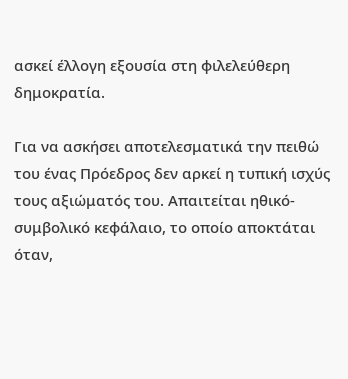ασκεί έλλογη εξουσία στη φιλελεύθερη δημοκρατία.

Για να ασκήσει αποτελεσματικά την πειθώ του ένας Πρόεδρος δεν αρκεί η τυπική ισχύς τους αξιώματός του. Απαιτείται ηθικό-συμβολικό κεφάλαιο, το οποίο αποκτάται όταν,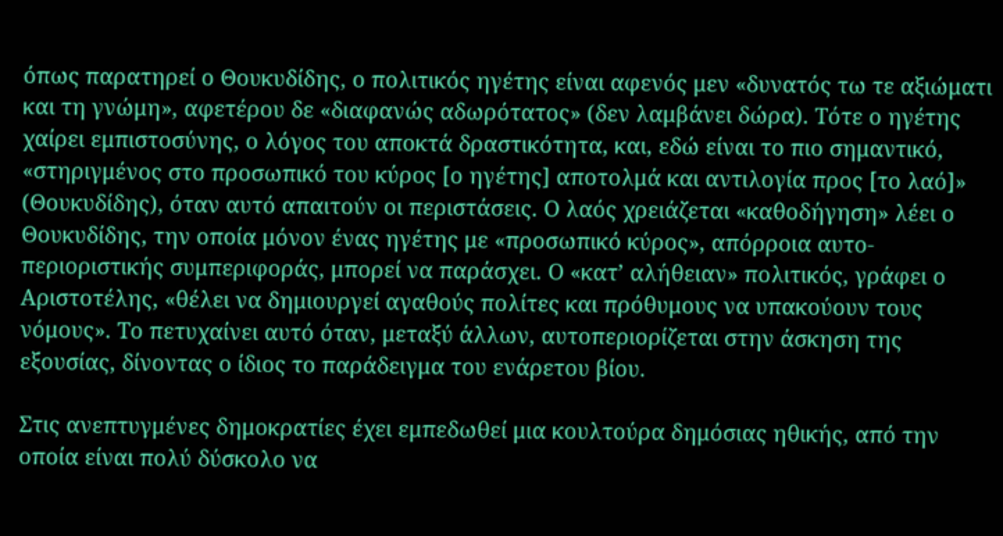όπως παρατηρεί ο Θουκυδίδης, ο πολιτικός ηγέτης είναι αφενός μεν «δυνατός τω τε αξιώματι και τη γνώμη», αφετέρου δε «διαφανώς αδωρότατος» (δεν λαμβάνει δώρα). Τότε ο ηγέτης χαίρει εμπιστοσύνης, ο λόγος του αποκτά δραστικότητα, και, εδώ είναι το πιο σημαντικό, «στηριγμένος στο προσωπικό του κύρος [ο ηγέτης] αποτολμά και αντιλογία προς [το λαό]» (Θουκυδίδης), όταν αυτό απαιτούν οι περιστάσεις. Ο λαός χρειάζεται «καθοδήγηση» λέει ο Θουκυδίδης, την οποία μόνον ένας ηγέτης με «προσωπικό κύρος», απόρροια αυτο-περιοριστικής συμπεριφοράς, μπορεί να παράσχει. Ο «κατ’ αλήθειαν» πολιτικός, γράφει ο Αριστοτέλης, «θέλει να δημιουργεί αγαθούς πολίτες και πρόθυμους να υπακούουν τους νόμους». Το πετυχαίνει αυτό όταν, μεταξύ άλλων, αυτοπεριορίζεται στην άσκηση της εξουσίας, δίνοντας ο ίδιος το παράδειγμα του ενάρετου βίου.

Στις ανεπτυγμένες δημοκρατίες έχει εμπεδωθεί μια κουλτούρα δημόσιας ηθικής, από την οποία είναι πολύ δύσκολο να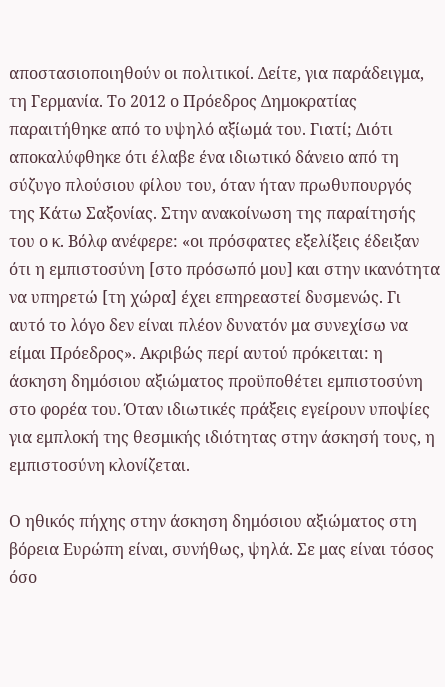αποστασιοποιηθούν οι πολιτικοί. Δείτε, για παράδειγμα, τη Γερμανία. Το 2012 ο Πρόεδρος Δημοκρατίας παραιτήθηκε από το υψηλό αξίωμά του. Γιατί; Διότι αποκαλύφθηκε ότι έλαβε ένα ιδιωτικό δάνειο από τη σύζυγο πλούσιου φίλου του, όταν ήταν πρωθυπουργός της Κάτω Σαξονίας. Στην ανακοίνωση της παραίτησής του ο κ. Βόλφ ανέφερε: «οι πρόσφατες εξελίξεις έδειξαν ότι η εμπιστοσύνη [στο πρόσωπό μου] και στην ικανότητα να υπηρετώ [τη χώρα] έχει επηρεαστεί δυσμενώς. Γι αυτό το λόγο δεν είναι πλέον δυνατόν μα συνεχίσω να είμαι Πρόεδρος». Ακριβώς περί αυτού πρόκειται: η άσκηση δημόσιου αξιώματος προϋποθέτει εμπιστοσύνη στο φορέα του. Όταν ιδιωτικές πράξεις εγείρουν υποψίες για εμπλοκή της θεσμικής ιδιότητας στην άσκησή τους, η εμπιστοσύνη κλονίζεται.

Ο ηθικός πήχης στην άσκηση δημόσιου αξιώματος στη βόρεια Ευρώπη είναι, συνήθως, ψηλά. Σε μας είναι τόσος όσο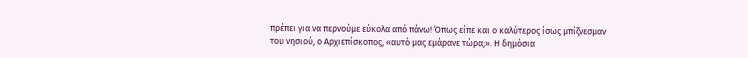πρέπει για να περνούμε εύκολα από πάνω! Όπως είπε και ο καλύτερος ίσως μπίζνεσμαν του νησιού, ο Αρχιεπίσκοπος, «αυτό μας εμάρανε τώρα;». Η δημόσια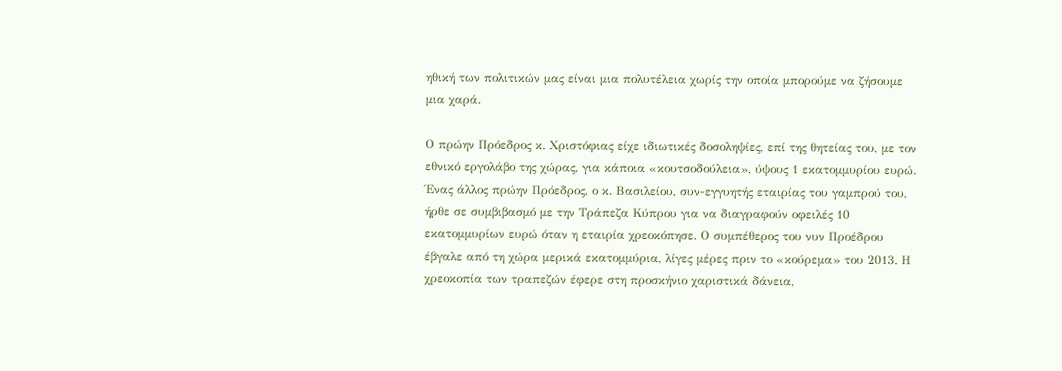ηθική των πολιτικών μας είναι μια πολυτέλεια χωρίς την οποία μπορούμε να ζήσουμε μια χαρά.

Ο πρώην Πρόεδρος κ. Χριστόφιας είχε ιδιωτικές δοσοληψίες, επί της θητείας του, με τον εθνικό εργολάβο της χώρας, για κάποια «κουτσοδούλεια», ύψους 1 εκατομμυρίου ευρώ. Ένας άλλος πρώην Πρόεδρος, ο κ. Βασιλείου, συν-εγγυητής εταιρίας του γαμπρού του, ήρθε σε συμβιβασμό με την Τράπεζα Κύπρου για να διαγραφούν οφειλές 10 εκατομμυρίων ευρώ όταν η εταιρία χρεοκόπησε. Ο συμπέθερος του νυν Προέδρου έβγαλε από τη χώρα μερικά εκατομμύρια, λίγες μέρες πριν το «κούρεμα» του 2013. Η χρεοκοπία των τραπεζών έφερε στη προσκήνιο χαριστικά δάνεια,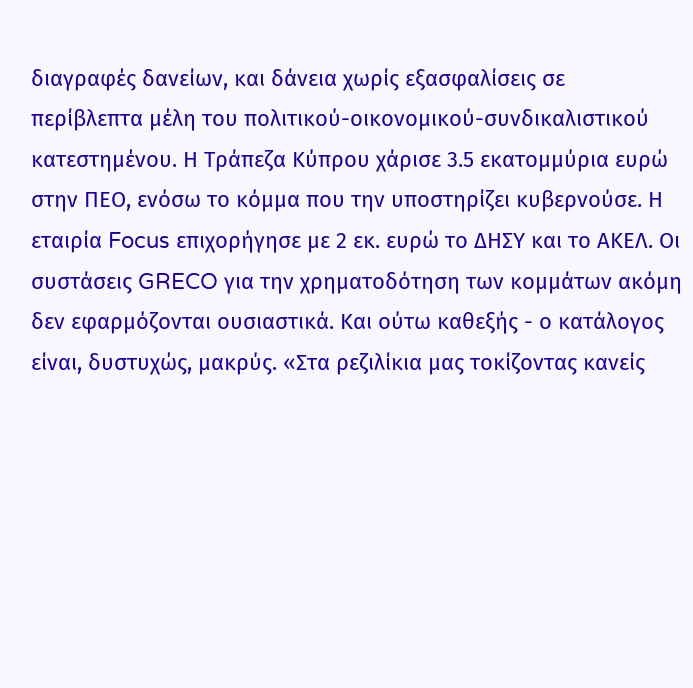διαγραφές δανείων, και δάνεια χωρίς εξασφαλίσεις σε περίβλεπτα μέλη του πολιτικού-οικονομικού-συνδικαλιστικού κατεστημένου. Η Τράπεζα Κύπρου χάρισε 3.5 εκατομμύρια ευρώ στην ΠΕΟ, ενόσω το κόμμα που την υποστηρίζει κυβερνούσε. Η εταιρία Focus επιχορήγησε με 2 εκ. ευρώ το ΔΗΣΥ και το ΑΚΕΛ. Οι συστάσεις GRECO για την χρηματοδότηση των κομμάτων ακόμη δεν εφαρμόζονται ουσιαστικά. Και ούτω καθεξής - ο κατάλογος είναι, δυστυχώς, μακρύς. «Στα ρεζιλίκια μας τοκίζοντας κανείς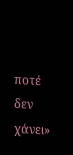ποτέ δεν χάνει»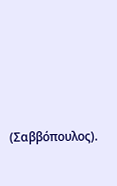(Σαββόπουλος).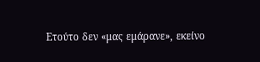Ετούτο δεν «μας εμάρανε», εκείνο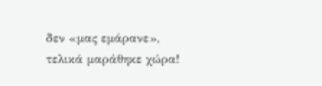δεν «μας εμάρανε», τελικά μαράθηκε χώρα!